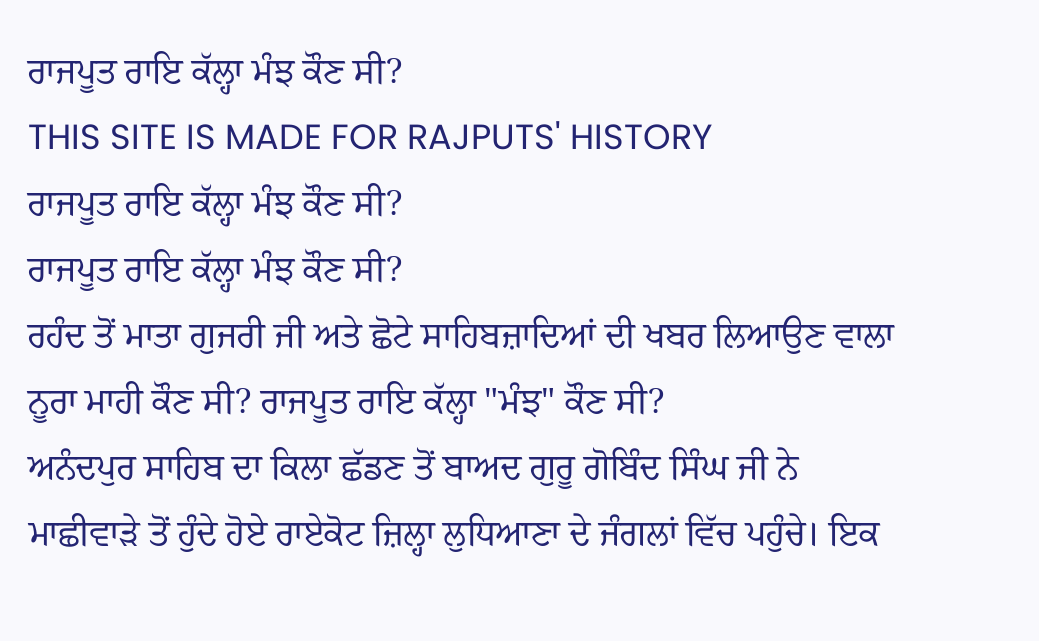ਰਾਜਪੂਤ ਰਾਇ ਕੱਲ੍ਹਾ ਮੰਝ ਕੌਣ ਸੀ?
THIS SITE IS MADE FOR RAJPUTS' HISTORY
ਰਾਜਪੂਤ ਰਾਇ ਕੱਲ੍ਹਾ ਮੰਝ ਕੌਣ ਸੀ?
ਰਾਜਪੂਤ ਰਾਇ ਕੱਲ੍ਹਾ ਮੰਝ ਕੌਣ ਸੀ?
ਰਹੰਦ ਤੋਂ ਮਾਤਾ ਗੁਜਰੀ ਜੀ ਅਤੇ ਛੋਟੇ ਸਾਹਿਬਜ਼ਾਦਿਆਂ ਦੀ ਖਬਰ ਲਿਆਉਣ ਵਾਲਾ ਨੂਰਾ ਮਾਹੀ ਕੌਣ ਸੀ? ਰਾਜਪੂਤ ਰਾਇ ਕੱਲ੍ਹਾ "ਮੰਝ" ਕੌਣ ਸੀ?
ਅਨੰਦਪੁਰ ਸਾਹਿਬ ਦਾ ਕਿਲਾ ਛੱਡਣ ਤੋਂ ਬਾਅਦ ਗੁਰੂ ਗੋਬਿੰਦ ਸਿੰਘ ਜੀ ਨੇ ਮਾਛੀਵਾੜੇ ਤੋਂ ਹੁੰਦੇ ਹੋਏ ਰਾਏਕੋਟ ਜ਼ਿਲ੍ਹਾ ਲੁਧਿਆਣਾ ਦੇ ਜੰਗਲਾਂ ਵਿੱਚ ਪਹੁੰਚੇ। ਇਕ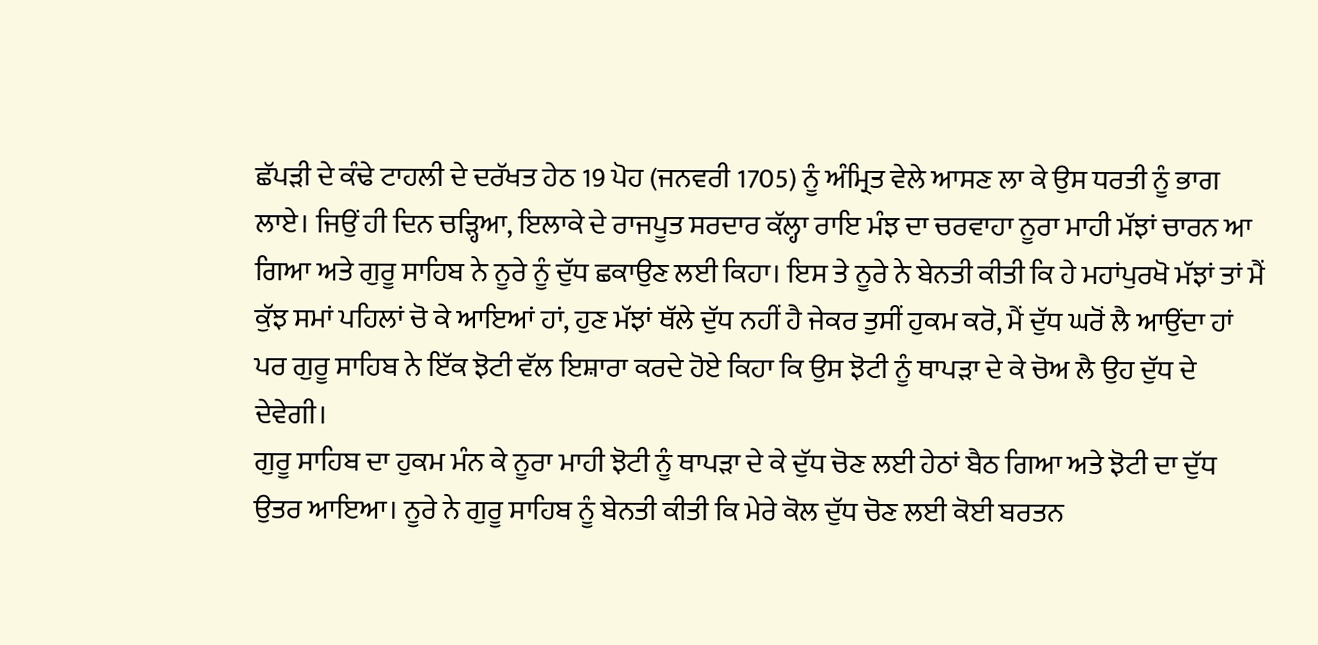ਛੱਪੜੀ ਦੇ ਕੰਢੇ ਟਾਹਲੀ ਦੇ ਦਰੱਖਤ ਹੇਠ 19 ਪੋਹ (ਜਨਵਰੀ 1705) ਨੂੰ ਅੰਮ੍ਰਿਤ ਵੇਲੇ ਆਸਣ ਲਾ ਕੇ ਉਸ ਧਰਤੀ ਨੂੰ ਭਾਗ ਲਾਏ। ਜਿਉਂ ਹੀ ਦਿਨ ਚੜ੍ਹਿਆ, ਇਲਾਕੇ ਦੇ ਰਾਜਪੂਤ ਸਰਦਾਰ ਕੱਲ੍ਹਾ ਰਾਇ ਮੰਝ ਦਾ ਚਰਵਾਹਾ ਨੂਰਾ ਮਾਹੀ ਮੱਝਾਂ ਚਾਰਨ ਆ ਗਿਆ ਅਤੇ ਗੁਰੂ ਸਾਹਿਬ ਨੇ ਨੂਰੇ ਨੂੰ ਦੁੱਧ ਛਕਾਉਣ ਲਈ ਕਿਹਾ। ਇਸ ਤੇ ਨੂਰੇ ਨੇ ਬੇਨਤੀ ਕੀਤੀ ਕਿ ਹੇ ਮਹਾਂਪੁਰਖੋ ਮੱਝਾਂ ਤਾਂ ਮੈਂ ਕੁੱਝ ਸਮਾਂ ਪਹਿਲਾਂ ਚੋ ਕੇ ਆਇਆਂ ਹਾਂ, ਹੁਣ ਮੱਝਾਂ ਥੱਲੇ ਦੁੱਧ ਨਹੀਂ ਹੈ ਜੇਕਰ ਤੁਸੀਂ ਹੁਕਮ ਕਰੋ, ਮੈਂ ਦੁੱਧ ਘਰੋਂ ਲੈ ਆਉਂਦਾ ਹਾਂ ਪਰ ਗੁਰੂ ਸਾਹਿਬ ਨੇ ਇੱਕ ਝੋਟੀ ਵੱਲ ਇਸ਼ਾਰਾ ਕਰਦੇ ਹੋਏ ਕਿਹਾ ਕਿ ਉਸ ਝੋਟੀ ਨੂੰ ਥਾਪੜਾ ਦੇ ਕੇ ਚੋਅ ਲੈ ਉਹ ਦੁੱਧ ਦੇ ਦੇਵੇਗੀ।
ਗੁਰੂ ਸਾਹਿਬ ਦਾ ਹੁਕਮ ਮੰਨ ਕੇ ਨੂਰਾ ਮਾਹੀ ਝੋਟੀ ਨੂੰ ਥਾਪੜਾ ਦੇ ਕੇ ਦੁੱਧ ਚੋਣ ਲਈ ਹੇਠਾਂ ਬੈਠ ਗਿਆ ਅਤੇ ਝੋਟੀ ਦਾ ਦੁੱਧ ਉਤਰ ਆਇਆ। ਨੂਰੇ ਨੇ ਗੁਰੂ ਸਾਹਿਬ ਨੂੰ ਬੇਨਤੀ ਕੀਤੀ ਕਿ ਮੇਰੇ ਕੋਲ ਦੁੱਧ ਚੋਣ ਲਈ ਕੋਈ ਬਰਤਨ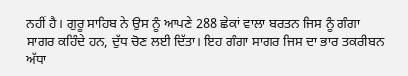ਨਹੀਂ ਹੈ। ਗੁਰੂ ਸਾਹਿਬ ਨੇ ਉਸ ਨੂੰ ਆਪਣੇ 288 ਛੇਕਾਂ ਵਾਲਾ ਬਰਤਨ ਜਿਸ ਨੂੰ ਗੰਗਾ ਸਾਗਰ ਕਹਿੰਦੇ ਹਨ, ਦੁੱਧ ਚੋਣ ਲਈ ਦਿੱਤਾ। ਇਹ ਗੰਗਾ ਸਾਗਰ ਜਿਸ ਦਾ ਭਾਰ ਤਕਰੀਬਨ ਅੱਧਾ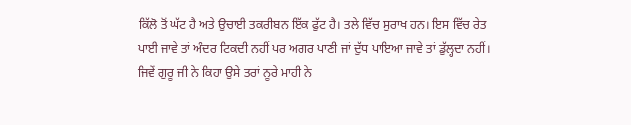ਕਿੱਲੋ ਤੋਂ ਘੱਟ ਹੈ ਅਤੇ ਉਚਾਈ ਤਕਰੀਬਨ ਇੱਕ ਫੁੱਟ ਹੈ। ਤਲੇ ਵਿੱਚ ਸੁਰਾਖ ਹਨ। ਇਸ ਵਿੱਚ ਰੇਤ ਪਾਈ ਜਾਵੇ ਤਾਂ ਅੰਦਰ ਟਿਕਦੀ ਨਹੀਂ ਪਰ ਅਗਰ ਪਾਣੀ ਜਾਂ ਦੁੱਧ ਪਾਇਆ ਜਾਵੇ ਤਾਂ ਡੁੱਲ੍ਹਦਾ ਨਹੀਂ। ਜਿਵੇਂ ਗੁਰੂ ਜੀ ਨੇ ਕਿਹਾ ਉਸੇ ਤਰਾਂ ਨੂਰੇ ਮਾਹੀ ਨੇ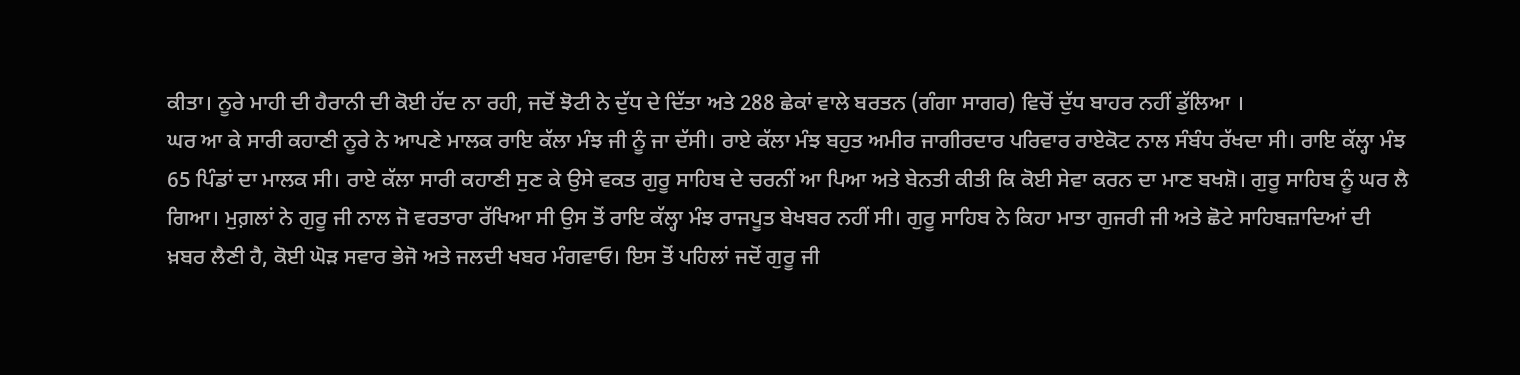ਕੀਤਾ। ਨੂਰੇ ਮਾਹੀ ਦੀ ਹੈਰਾਨੀ ਦੀ ਕੋਈ ਹੱਦ ਨਾ ਰਹੀ, ਜਦੋਂ ਝੋਟੀ ਨੇ ਦੁੱਧ ਦੇ ਦਿੱਤਾ ਅਤੇ 288 ਛੇਕਾਂ ਵਾਲੇ ਬਰਤਨ (ਗੰਗਾ ਸਾਗਰ) ਵਿਚੋਂ ਦੁੱਧ ਬਾਹਰ ਨਹੀਂ ਡੁੱਲਿਆ ।
ਘਰ ਆ ਕੇ ਸਾਰੀ ਕਹਾਣੀ ਨੂਰੇ ਨੇ ਆਪਣੇ ਮਾਲਕ ਰਾਇ ਕੱਲਾ ਮੰਝ ਜੀ ਨੂੰ ਜਾ ਦੱਸੀ। ਰਾਏ ਕੱਲਾ ਮੰਝ ਬਹੁਤ ਅਮੀਰ ਜਾਗੀਰਦਾਰ ਪਰਿਵਾਰ ਰਾਏਕੋਟ ਨਾਲ ਸੰਬੰਧ ਰੱਖਦਾ ਸੀ। ਰਾਇ ਕੱਲ੍ਹਾ ਮੰਝ 65 ਪਿੰਡਾਂ ਦਾ ਮਾਲਕ ਸੀ। ਰਾਏ ਕੱਲਾ ਸਾਰੀ ਕਹਾਣੀ ਸੁਣ ਕੇ ਉਸੇ ਵਕਤ ਗੁਰੂ ਸਾਹਿਬ ਦੇ ਚਰਨੀਂ ਆ ਪਿਆ ਅਤੇ ਬੇਨਤੀ ਕੀਤੀ ਕਿ ਕੋਈ ਸੇਵਾ ਕਰਨ ਦਾ ਮਾਣ ਬਖਸ਼ੋ। ਗੁਰੂ ਸਾਹਿਬ ਨੂੰ ਘਰ ਲੈ ਗਿਆ। ਮੁਗ਼ਲਾਂ ਨੇ ਗੁਰੂ ਜੀ ਨਾਲ ਜੋ ਵਰਤਾਰਾ ਰੱਖਿਆ ਸੀ ਉਸ ਤੋਂ ਰਾਇ ਕੱਲ੍ਹਾ ਮੰਝ ਰਾਜਪੂਤ ਬੇਖਬਰ ਨਹੀਂ ਸੀ। ਗੁਰੂ ਸਾਹਿਬ ਨੇ ਕਿਹਾ ਮਾਤਾ ਗੁਜਰੀ ਜੀ ਅਤੇ ਛੋਟੇ ਸਾਹਿਬਜ਼ਾਦਿਆਂ ਦੀ ਖ਼ਬਰ ਲੈਣੀ ਹੈ, ਕੋਈ ਘੋੜ ਸਵਾਰ ਭੇਜੋ ਅਤੇ ਜਲਦੀ ਖਬਰ ਮੰਗਵਾਓ। ਇਸ ਤੋਂ ਪਹਿਲਾਂ ਜਦੋਂ ਗੁਰੂ ਜੀ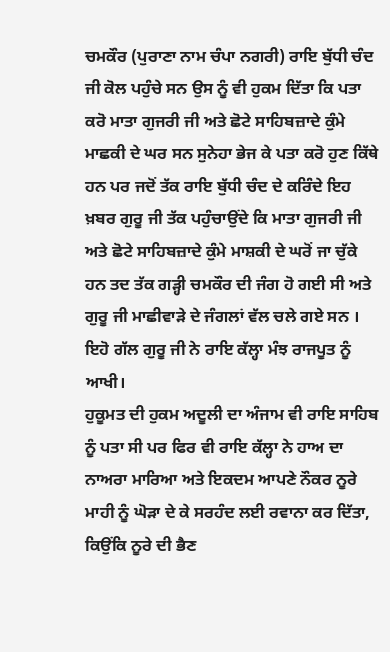ਚਮਕੌਰ (ਪੁਰਾਣਾ ਨਾਮ ਚੰਪਾ ਨਗਰੀ) ਰਾਇ ਬੁੱਧੀ ਚੰਦ ਜੀ ਕੋਲ ਪਹੁੰਚੇ ਸਨ ਉਸ ਨੂੰ ਵੀ ਹੁਕਮ ਦਿੱਤਾ ਕਿ ਪਤਾ ਕਰੋ ਮਾਤਾ ਗੁਜਰੀ ਜੀ ਅਤੇ ਛੋਟੇ ਸਾਹਿਬਜ਼ਾਦੇ ਕੁੰਮੇ ਮਾਛਕੀ ਦੇ ਘਰ ਸਨ ਸੁਨੇਹਾ ਭੇਜ ਕੇ ਪਤਾ ਕਰੋ ਹੁਣ ਕਿੱਥੇ ਹਨ ਪਰ ਜਦੋਂ ਤੱਕ ਰਾਇ ਬੁੱਧੀ ਚੰਦ ਦੇ ਕਰਿੰਦੇ ਇਹ ਖ਼ਬਰ ਗੁਰੂ ਜੀ ਤੱਕ ਪਹੁੰਚਾਉਂਦੇ ਕਿ ਮਾਤਾ ਗੁਜਰੀ ਜੀ ਅਤੇ ਛੋਟੇ ਸਾਹਿਬਜ਼ਾਦੇ ਕੁੰਮੇ ਮਾਸ਼ਕੀ ਦੇ ਘਰੋਂ ਜਾ ਚੁੱਕੇ ਹਨ ਤਦ ਤੱਕ ਗੜ੍ਹੀ ਚਮਕੌਰ ਦੀ ਜੰਗ ਹੋ ਗਈ ਸੀ ਅਤੇ ਗੁਰੂ ਜੀ ਮਾਛੀਵਾੜੇ ਦੇ ਜੰਗਲਾਂ ਵੱਲ ਚਲੇ ਗਏ ਸਨ । ਇਹੋ ਗੱਲ ਗੁਰੂ ਜੀ ਨੇ ਰਾਇ ਕੱਲ੍ਹਾ ਮੰਝ ਰਾਜਪੂਤ ਨੂੰ ਆਖੀ।
ਹੁਕੂਮਤ ਦੀ ਹੁਕਮ ਅਦੂਲੀ ਦਾ ਅੰਜਾਮ ਵੀ ਰਾਇ ਸਾਹਿਬ ਨੂੰ ਪਤਾ ਸੀ ਪਰ ਫਿਰ ਵੀ ਰਾਇ ਕੱਲ੍ਹਾ ਨੇ ਹਾਅ ਦਾ ਨਾਅਰਾ ਮਾਰਿਆ ਅਤੇ ਇਕਦਮ ਆਪਣੇ ਨੌਕਰ ਨੂਰੇ ਮਾਹੀ ਨੂੰ ਘੋੜਾ ਦੇ ਕੇ ਸਰਹੰਦ ਲਈ ਰਵਾਨਾ ਕਰ ਦਿੱਤਾ, ਕਿਉਂਕਿ ਨੂਰੇ ਦੀ ਭੈਣ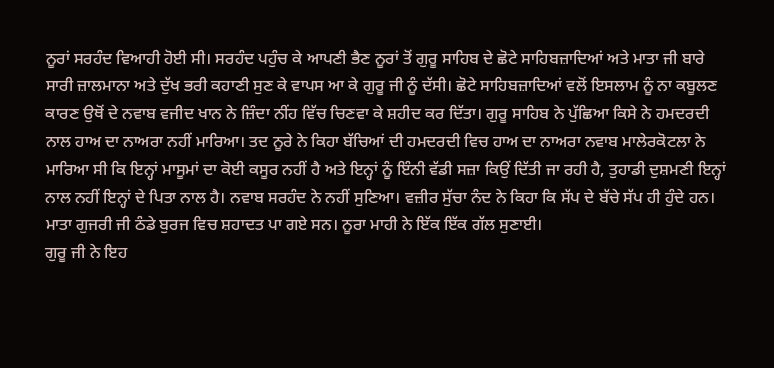ਨੂਰਾਂ ਸਰਹੰਦ ਵਿਆਹੀ ਹੋਈ ਸੀ। ਸਰਹੰਦ ਪਹੁੰਚ ਕੇ ਆਪਣੀ ਭੈਣ ਨੂਰਾਂ ਤੋਂ ਗੁਰੂ ਸਾਹਿਬ ਦੇ ਛੋਟੇ ਸਾਹਿਬਜ਼ਾਦਿਆਂ ਅਤੇ ਮਾਤਾ ਜੀ ਬਾਰੇ ਸਾਰੀ ਜ਼ਾਲਮਾਨਾ ਅਤੇ ਦੁੱਖ ਭਰੀ ਕਹਾਣੀ ਸੁਣ ਕੇ ਵਾਪਸ ਆ ਕੇ ਗੁਰੂ ਜੀ ਨੂੰ ਦੱਸੀ। ਛੋਟੇ ਸਾਹਿਬਜ਼ਾਦਿਆਂ ਵਲੋਂ ਇਸਲਾਮ ਨੂੰ ਨਾ ਕਬੂਲਣ ਕਾਰਣ ਉਥੋਂ ਦੇ ਨਵਾਬ ਵਜੀਦ ਖਾਨ ਨੇ ਜ਼ਿੰਦਾ ਨੀਂਹ ਵਿੱਚ ਚਿਣਵਾ ਕੇ ਸ਼ਹੀਦ ਕਰ ਦਿੱਤਾ। ਗੁਰੂ ਸਾਹਿਬ ਨੇ ਪੁੱਛਿਆ ਕਿਸੇ ਨੇ ਹਮਦਰਦੀ ਨਾਲ ਹਾਅ ਦਾ ਨਾਅਰਾ ਨਹੀਂ ਮਾਰਿਆ। ਤਦ ਨੂਰੇ ਨੇ ਕਿਹਾ ਬੱਚਿਆਂ ਦੀ ਹਮਦਰਦੀ ਵਿਚ ਹਾਅ ਦਾ ਨਾਅਰਾ ਨਵਾਬ ਮਾਲੇਰਕੋਟਲਾ ਨੇ ਮਾਰਿਆ ਸੀ ਕਿ ਇਨ੍ਹਾਂ ਮਾਸੂਮਾਂ ਦਾ ਕੋਈ ਕਸੂਰ ਨਹੀਂ ਹੈ ਅਤੇ ਇਨ੍ਹਾਂ ਨੂੰ ਇੰਨੀ ਵੱਡੀ ਸਜ਼ਾ ਕਿਉਂ ਦਿੱਤੀ ਜਾ ਰਹੀ ਹੈ, ਤੁਹਾਡੀ ਦੁਸ਼ਮਣੀ ਇਨ੍ਹਾਂ ਨਾਲ ਨਹੀਂ ਇਨ੍ਹਾਂ ਦੇ ਪਿਤਾ ਨਾਲ ਹੈ। ਨਵਾਬ ਸਰਹੰਦ ਨੇ ਨਹੀਂ ਸੁਣਿਆ। ਵਜ਼ੀਰ ਸੁੱਚਾ ਨੰਦ ਨੇ ਕਿਹਾ ਕਿ ਸੱਪ ਦੇ ਬੱਚੇ ਸੱਪ ਹੀ ਹੁੰਦੇ ਹਨ। ਮਾਤਾ ਗੁਜਰੀ ਜੀ ਠੰਡੇ ਬੁਰਜ ਵਿਚ ਸ਼ਹਾਦਤ ਪਾ ਗਏ ਸਨ। ਨੂਰਾ ਮਾਹੀ ਨੇ ਇੱਕ ਇੱਕ ਗੱਲ ਸੁਣਾਈ।
ਗੁਰੂ ਜੀ ਨੇ ਇਹ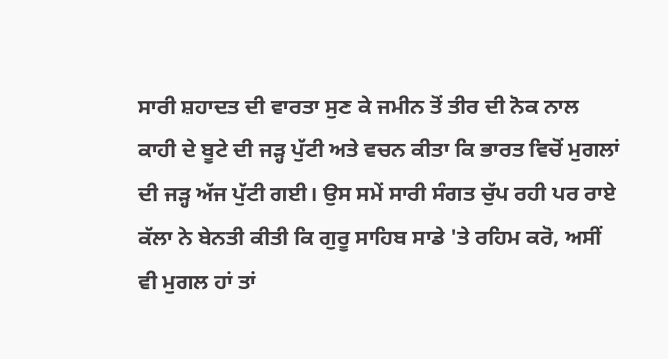ਸਾਰੀ ਸ਼ਹਾਦਤ ਦੀ ਵਾਰਤਾ ਸੁਣ ਕੇ ਜਮੀਨ ਤੋਂ ਤੀਰ ਦੀ ਨੋਕ ਨਾਲ ਕਾਹੀ ਦੇ ਬੂਟੇ ਦੀ ਜੜ੍ਹ ਪੁੱਟੀ ਅਤੇ ਵਚਨ ਕੀਤਾ ਕਿ ਭਾਰਤ ਵਿਚੋਂ ਮੁਗਲਾਂ ਦੀ ਜੜ੍ਹ ਅੱਜ ਪੁੱਟੀ ਗਈ। ਉਸ ਸਮੇਂ ਸਾਰੀ ਸੰਗਤ ਚੁੱਪ ਰਹੀ ਪਰ ਰਾਏ ਕੱਲਾ ਨੇ ਬੇਨਤੀ ਕੀਤੀ ਕਿ ਗੁਰੂ ਸਾਹਿਬ ਸਾਡੇ 'ਤੇ ਰਹਿਮ ਕਰੋ, ਅਸੀਂ ਵੀ ਮੁਗਲ ਹਾਂ ਤਾਂ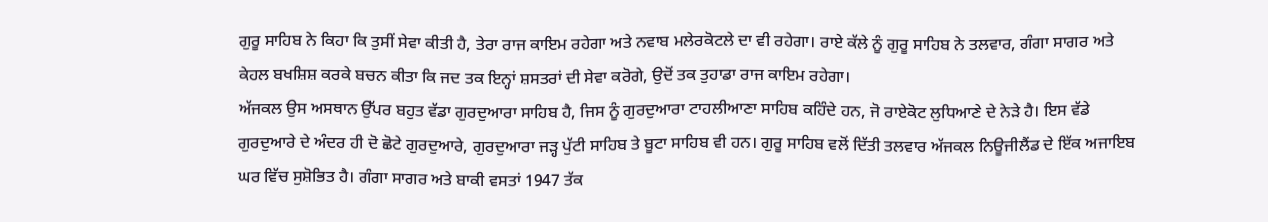ਗੁਰੂ ਸਾਹਿਬ ਨੇ ਕਿਹਾ ਕਿ ਤੁਸੀਂ ਸੇਵਾ ਕੀਤੀ ਹੈ, ਤੇਰਾ ਰਾਜ ਕਾਇਮ ਰਹੇਗਾ ਅਤੇ ਨਵਾਬ ਮਲੇਰਕੋਟਲੇ ਦਾ ਵੀ ਰਹੇਗਾ। ਰਾਏ ਕੱਲੇ ਨੂੰ ਗੁਰੂ ਸਾਹਿਬ ਨੇ ਤਲਵਾਰ, ਗੰਗਾ ਸਾਗਰ ਅਤੇ ਕੇਹਲ ਬਖਸ਼ਿਸ਼ ਕਰਕੇ ਬਚਨ ਕੀਤਾ ਕਿ ਜਦ ਤਕ ਇਨ੍ਹਾਂ ਸ਼ਸਤਰਾਂ ਦੀ ਸੇਵਾ ਕਰੋਗੇ, ਉਦੋਂ ਤਕ ਤੁਹਾਡਾ ਰਾਜ ਕਾਇਮ ਰਹੇਗਾ।
ਅੱਜਕਲ ਉਸ ਅਸਥਾਨ ਉੱਪਰ ਬਹੁਤ ਵੱਡਾ ਗੁਰਦੁਆਰਾ ਸਾਹਿਬ ਹੈ, ਜਿਸ ਨੂੰ ਗੁਰਦੁਆਰਾ ਟਾਹਲੀਆਣਾ ਸਾਹਿਬ ਕਹਿੰਦੇ ਹਨ, ਜੋ ਰਾਏਕੋਟ ਲੁਧਿਆਣੇ ਦੇ ਨੇੜੇ ਹੈ। ਇਸ ਵੱਡੇ ਗੁਰਦੁਆਰੇ ਦੇ ਅੰਦਰ ਹੀ ਦੋ ਛੋਟੇ ਗੁਰਦੁਆਰੇ, ਗੁਰਦੁਆਰਾ ਜੜ੍ਹ ਪੁੱਟੀ ਸਾਹਿਬ ਤੇ ਬੂਟਾ ਸਾਹਿਬ ਵੀ ਹਨ। ਗੁਰੂ ਸਾਹਿਬ ਵਲੋਂ ਦਿੱਤੀ ਤਲਵਾਰ ਅੱਜਕਲ ਨਿਊਜੀਲੈਂਡ ਦੇ ਇੱਕ ਅਜਾਇਬ ਘਰ ਵਿੱਚ ਸੁਸ਼ੋਭਿਤ ਹੈ। ਗੰਗਾ ਸਾਗਰ ਅਤੇ ਬਾਕੀ ਵਸਤਾਂ 1947 ਤੱਕ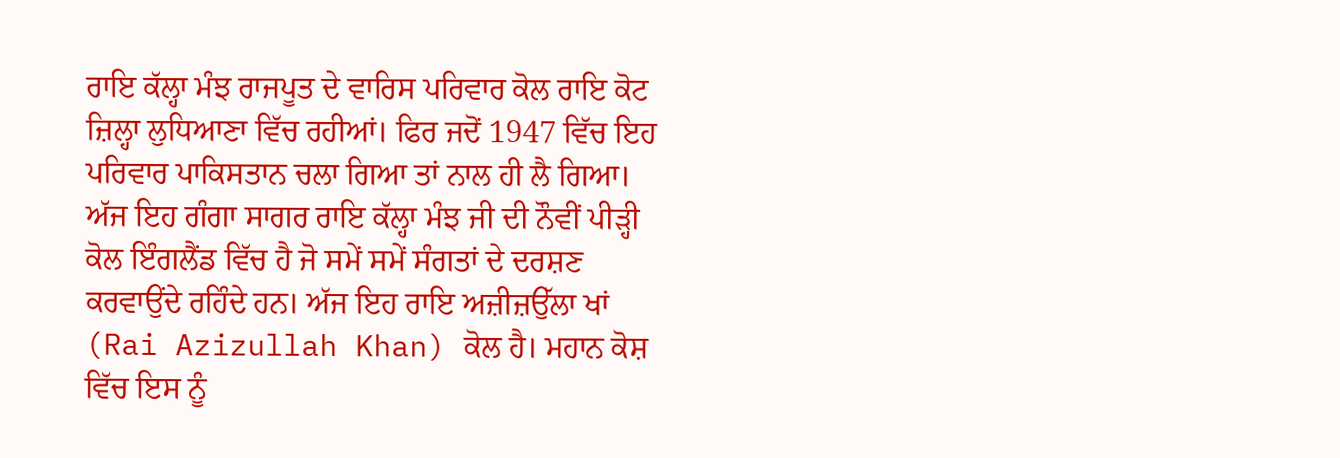ਰਾਇ ਕੱਲ੍ਹਾ ਮੰਝ ਰਾਜਪੂਤ ਦੇ ਵਾਰਿਸ ਪਰਿਵਾਰ ਕੋਲ ਰਾਇ ਕੋਟ ਜ਼ਿਲ੍ਹਾ ਲੁਧਿਆਣਾ ਵਿੱਚ ਰਹੀਆਂ। ਫਿਰ ਜਦੋਂ 1947 ਵਿੱਚ ਇਹ ਪਰਿਵਾਰ ਪਾਕਿਸਤਾਨ ਚਲਾ ਗਿਆ ਤਾਂ ਨਾਲ ਹੀ ਲੈ ਗਿਆ। ਅੱਜ ਇਹ ਗੰਗਾ ਸਾਗਰ ਰਾਇ ਕੱਲ੍ਹਾ ਮੰਝ ਜੀ ਦੀ ਨੌਵੀਂ ਪੀੜ੍ਹੀ ਕੋਲ ਇੰਗਲੈਂਡ ਵਿੱਚ ਹੈ ਜੋ ਸਮੇਂ ਸਮੇਂ ਸੰਗਤਾਂ ਦੇ ਦਰਸ਼ਣ ਕਰਵਾਉਂਦੇ ਰਹਿੰਦੇ ਹਨ। ਅੱਜ ਇਹ ਰਾਇ ਅਜ਼ੀਜ਼ਉੱਲਾ ਖਾਂ (Rai Azizullah Khan) ਕੋਲ ਹੈ। ਮਹਾਨ ਕੋਸ਼ ਵਿੱਚ ਇਸ ਨੂੰ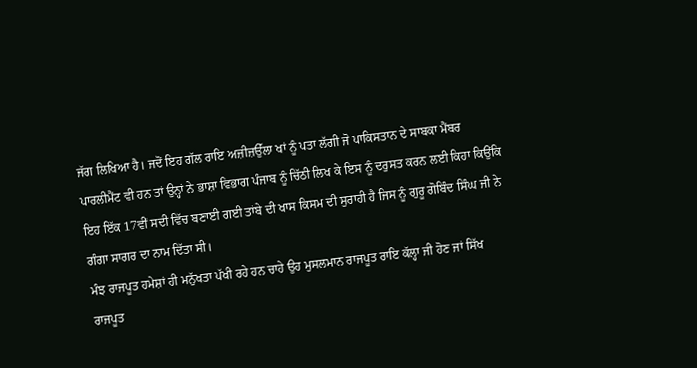ਜੱਗ ਲਿਖਿਆ ਹੈ। ਜਦੋਂ ਇਹ ਗੱਲ ਰਾਇ ਅਜ਼ੀਜ਼ਉੱਲਾ ਖਾਂ ਨੂੰ ਪਤਾ ਲੱਗੀ ਜੋ ਪਾਕਿਸਤਾਨ ਦੇ ਸਾਬਕਾ ਮੈਂਬਰ ਪਾਰਲੀਮੈਂਟ ਵੀ ਹਨ ਤਾਂ ਉਨ੍ਹਾਂ ਨੇ ਭਾਸ਼ਾ ਵਿਭਾਗ ਪੰਜਾਬ ਨੂੰ ਚਿੱਠੀ ਲਿਖ ਕੇ ਇਸ ਨੂੰ ਦਰੁਸਤ ਕਰਨ ਲਈ ਕਿਹਾ ਕਿਉਂਕਿ ਇਹ ਇੱਕ 17ਵੀਂ ਸਦੀ ਵਿੱਚ ਬਣਾਈ ਗਈ ਤਾਂਬੇ ਦੀ ਖਾਸ ਕਿਸਮ ਦੀ ਸੁਰਾਹੀ ਹੈ ਜਿਸ ਨੂੰ ਗੁਰੂ ਗੋਬਿੰਦ ਸਿੰਘ ਜੀ ਨੇ ਗੰਗਾ ਸਾਗਰ ਦਾ ਨਾਮ ਦਿੱਤਾ ਸੀ।
ਮੰਝ ਰਾਜਪੂਤ ਹਮੇਸ਼ਾਂ ਹੀ ਮਨੁੱਖਤਾ ਪੱਖੀ ਰਹੇ ਹਨ ਚਾਹੇ ਉਹ ਮੁਸਲਮਾਨ ਰਾਜਪੂਤ ਰਾਇ ਕੱਲ੍ਹਾ ਜੀ ਹੋਣ ਜਾਂ ਸਿੱਖ ਰਾਜਪੂਤ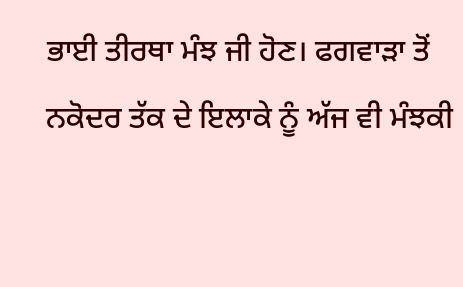ਭਾਈ ਤੀਰਥਾ ਮੰਝ ਜੀ ਹੋਣ। ਫਗਵਾੜਾ ਤੋਂ ਨਕੋਦਰ ਤੱਕ ਦੇ ਇਲਾਕੇ ਨੂੰ ਅੱਜ ਵੀ ਮੰਝਕੀ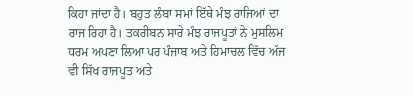ਕਿਹਾ ਜਾਂਦਾ ਹੈ। ਬਹੁਤ ਲੰਬਾ ਸਮਾਂ ਇੱਥੇ ਮੰਝ ਰਾਜਿਆਂ ਦਾ ਰਾਜ ਰਿਹਾ ਹੈ। ਤਕਰੀਬਨ ਸਾਰੇ ਮੰਝ ਰਾਜਪੂਤਾਂ ਨੇ ਮੁਸਲਿਮ ਧਰਮ ਅਪਣਾ ਲਿਆ ਪਰ ਪੰਜਾਬ ਅਤੇ ਹਿਮਾਚਲ ਵਿੱਚ ਅੱਜ ਵੀ ਸਿੱਖ ਰਾਜਪੂਤ ਅਤੇ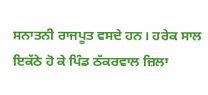ਸਨਾਤਨੀ ਰਾਜਪੂਤ ਵਸਦੇ ਹਨ। ਹਰੇਕ ਸਾਲ ਇਕੱਠੇ ਹੋ ਕੇ ਪਿੰਡ ਠੱਕਰਵਾਲ ਜ਼ਿਲਾ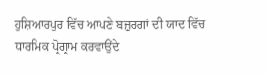ਹੁਸ਼ਿਆਰਪੁਰ ਵਿੱਚ ਆਪਣੇ ਬਜ਼ੁਰਗਾਂ ਦੀ ਯਾਦ ਵਿੱਚ ਧਾਰਮਿਕ ਪ੍ਰੋਗ੍ਰਾਮ ਕਰਵਾਉਂਦੇ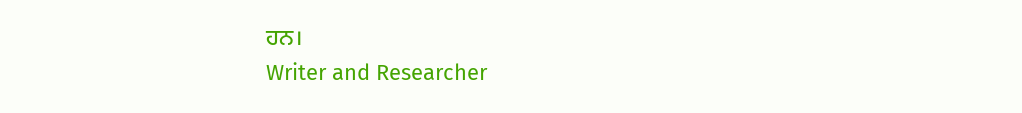ਹਨ।
Writer and Researcher